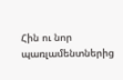Հին ու նոր պառլամենտներից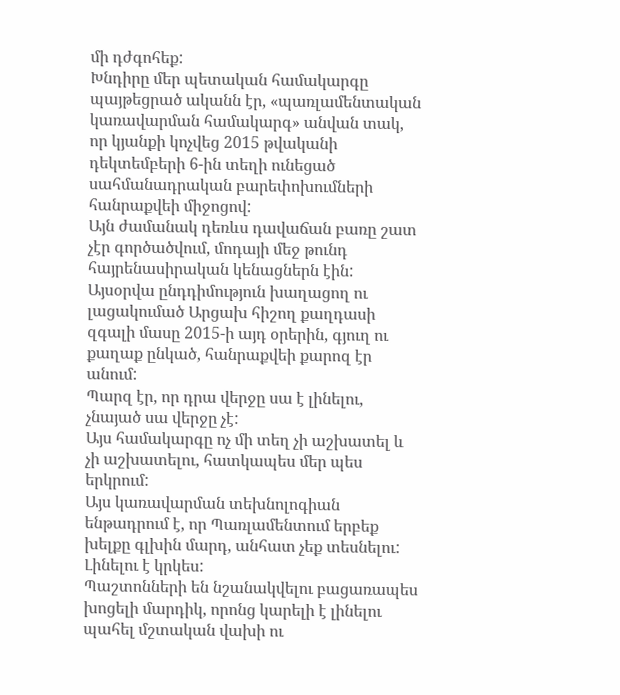մի դժգոհեք:
Խնդիրը մեր պետական համակարգը պայթեցրած ականն էր, «պառլամենտական կառավարման համակարգ» անվան տակ, որ կյանքի կոչվեց 2015 թվականի դեկտեմբերի 6-ին տեղի ունեցած սահմանադրական բարեփոխումների հանրաքվեի միջոցով:
Այն ժամանակ դեռևս դավաճան բառը շատ չէր գործածվում, մոդայի մեջ թունդ հայրենասիրական կենացներն էին: Այսօրվա ընդդիմություն խաղացող ու լացակումած Արցախ հիշող քաղդասի զգալի մասը 2015-ի այդ օրերին, գյուղ ու քաղաք ընկած, հանրաքվեի քարոզ էր անում:
Պարզ էր, որ դրա վերջը սա է լինելու, չնայած սա վերջը չէ:
Այս համակարգը ոչ մի տեղ չի աշխատել և չի աշխատելու, հատկապես մեր պես երկրում:
Այս կառավարման տեխնոլոգիան ենթադրում է, որ Պառլամենտում երբեք խելքը գլխին մարդ, անհատ չեք տեսնելու: Լինելու է կրկես:
Պաշտոնների են նշանակվելու բացառապես խոցելի մարդիկ, որոնց կարելի է լինելու պահել մշտական վախի ու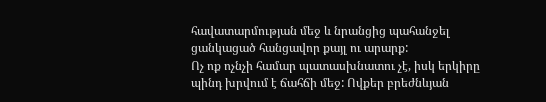հավատարմության մեջ և նրանցից պահանջել ցանկացած հանցավոր քայլ ու արարք:
Ոչ ոք ոչնչի համար պատասխնատու չէ, իսկ երկիրը պինդ խրվում է ճահճի մեջ: Ովքեր բրեժնևյան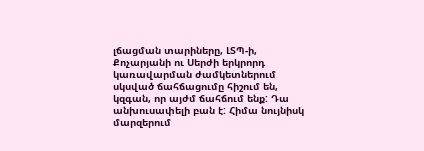լճացման տարիները, ԼՏՊ-ի, Քոչարյանի ու Սերժի երկրորդ կառավարման ժամկետներում սկսված ճահճացումը հիշում են, կզգան, որ այժմ ճահճում ենք: Դա անխուսափելի բան է: Հիմա նույնիսկ մարզերում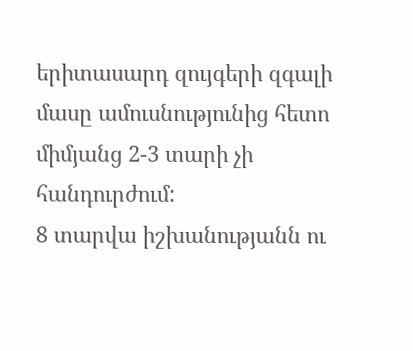երիտասարդ զույգերի զգալի մասը ամուսնությունից հետո միմյանց 2-3 տարի չի հանդուրժում:
8 տարվա իշխանությանն ու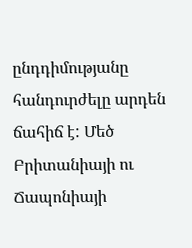ընդդիմությանը հանդուրժելը արդեն ճահիճ է: Մեծ Բրիտանիայի ու Ճապոնիայի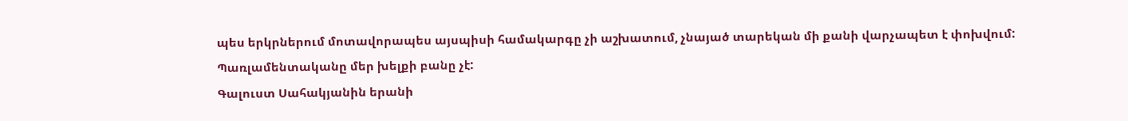պես երկրներում մոտավորապես այսպիսի համակարգը չի աշխատում, չնայած տարեկան մի քանի վարչապետ է փոխվում:
Պառլամենտականը մեր խելքի բանը չէ:
Գալուստ Սահակյանին երանի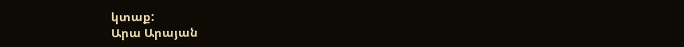կտաք:
Արա Արայան